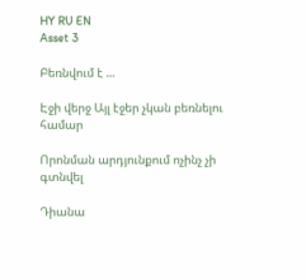HY RU EN
Asset 3

Բեռնվում է ...

Էջի վերջ Այլ էջեր չկան բեռնելու համար

Որոնման արդյունքում ոչինչ չի գտնվել

Դիանա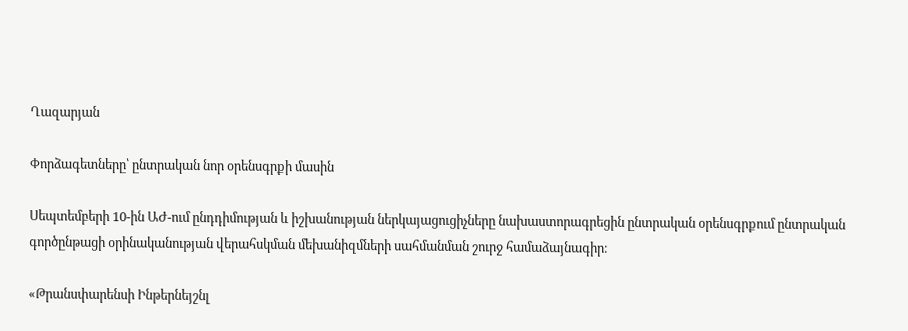Ղազարյան

Փորձագետները՝ ընտրական նոր օրենսգրքի մասին

Սեպտեմբերի 10-ին ԱԺ-ում ընդդիմության և իշխանության ներկայացուցիչները նախաստորագրեցին ընտրական օրենսգրքում ընտրական գործընթացի օրինականության վերահսկման մեխանիզմների սահմանման շուրջ համաձայնագիր։

«Թրանսփարենսի Ինթերնեյշնլ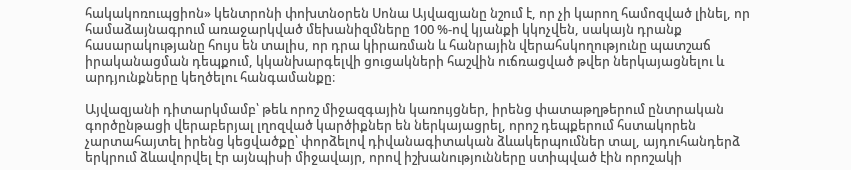հակակոռուպցիոն» կենտրոնի փոխտնօրեն Սոնա Այվազյանը նշում է, որ չի կարող համոզված լինել, որ համաձայնագրում առաջարկված մեխանիզմները 100 %-ով կյանքի կկոչվեն, սակայն դրանք հասարակությանը հույս են տալիս, որ դրա կիրառման և հանրային վերահսկողությունը պատշաճ իրականացման դեպքում, կկանխարգելվի ցուցակների հաշվին ուճռացված թվեր ներկայացնելու և արդյունքները կեղծելու հանգամանքը։

Այվազյանի դիտարկմամբ՝ թեև որոշ միջազգային կառույցներ, իրենց փատաթղթերում ընտրական գործընթացի վերաբերյալ լղոզված կարծիքներ են ներկայացրել, որոշ դեպքերում հստակորեն չարտահայտել իրենց կեցվածքը՝ փորձելով դիվանագիտական ձևակերպումներ տալ, այդուհանդերձ երկրում ձևավորվել էր այնպիսի միջավայր, որով իշխանությունները ստիպված էին որոշակի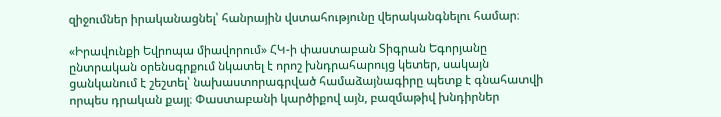զիջումներ իրականացնել՝ հանրային վստահությունը վերականգնելու համար։

«Իրավունքի Եվրոպա միավորում» ՀԿ-ի փաստաբան Տիգրան Եգորյանը ընտրական օրենսգրքում նկատել է որոշ խնդրահարույց կետեր, սակայն ցանկանում է շեշտել՝ նախաստորագրված համաձայնագիրը պետք է գնահատվի որպես դրական քայլ։ Փաստաբանի կարծիքով այն, բազմաթիվ խնդիրներ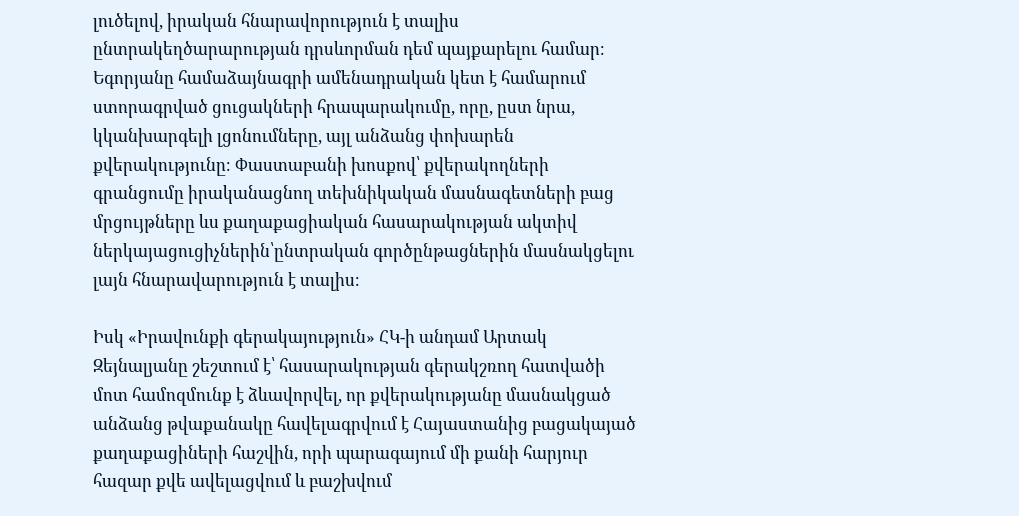լուծելով, իրական հնարավորություն է տալիս ընտրակեղծարարության դրսևորման դեմ պայքարելու համար։ Եգորյանը համաձայնագրի ամենադրական կետ է համարում ստորագրված ցուցակների հրապարակումը, որը, ըստ նրա, կկանխարգելի լցոնումները, այլ անձանց փոխարեն քվերակությունը։ Փաստաբանի խոսքով՝ քվերակողների գրանցումը իրականացնող տեխնիկական մասնագետների բաց մրցույթները ևս քաղաքացիական հասարակության ակտիվ ներկայացուցիչներին՝ընտրական գործընթացներին մասնակցելու լայն հնարավարություն է տալիս։

Իսկ «Իրավունքի գերակայություն» ՀԿ-ի անդամ Արտակ Զեյնալյանը շեշտում է՝ հասարակության գերակշռող հատվածի մոտ համոզմունք է ձևավորվել, որ քվերակությանը մասնակցած անձանց թվաքանակը հավելագրվում է Հայաստանից բացակայած քաղաքացիների հաշվին, որի պարագայում մի քանի հարյուր հազար քվե ավելացվում և բաշխվում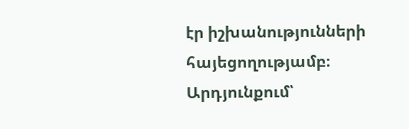էր իշխանությունների հայեցողությամբ։ Արդյունքում՝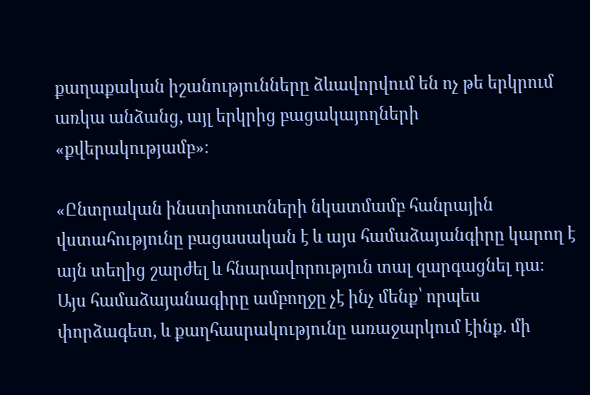քաղաքական իշանությունները ձևավորվում են ոչ թե երկրում առկա անձանց, այլ երկրից բացակայողների «քվերակությամբ»։

«Ընտրական ինստիտուտների նկատմամբ հանրային վստահությունը բացասական է և այս համաձայանգիրը կարող է այն տեղից շարժել և հնարավորություն տալ զարգացնել դա։ Այս համաձայանագիրը ամբողջը չէ ինչ մենք՝ որպես փորձագետ, և քաղհասրակությունը առաջարկում էինք. մի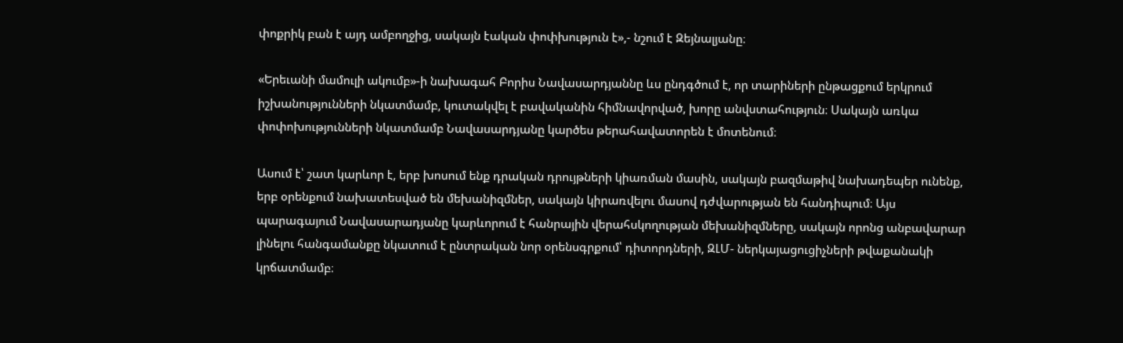փոքրիկ բան է այդ ամբողջից, սակայն էական փոփխություն է»,- նշում է Զեյնալյանը։

«Երեւանի մամուլի ակումբ»-ի նախագահ Բորիս Նավասարդյաննը ևս ընդգծում է, որ տարիների ընթացքում երկրում իշխանությունների նկատմամբ, կուտակվել է բավականին հիմնավորված, խորը անվստահություն։ Սակայն առկա փոփոխությունների նկատմամբ Նավասարդյանը կարծես թերահավատորեն է մոտենում։

Ասում է՝ շատ կարևոր է, երբ խոսում ենք դրական դրույթների կիառման մասին, սակայն բազմաթիվ նախադեպեր ունենք, երբ օրենքում նախատեսված են մեխանիզմներ, սակայն կիրառվելու մասով դժվարության են հանդիպում։ Այս պարագայում Նավասարադյանը կարևորում է հանրային վերահսկողության մեխանիզմները, սակայն որոնց անբավարար լինելու հանգամանքը նկատում է ընտրական նոր օրենսգրքում՝ դիտորդների, ԶԼՄ- ներկայացուցիչների թվաքանակի կրճատմամբ։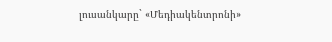լուսանկարը` «Մեդիակենտրոնի»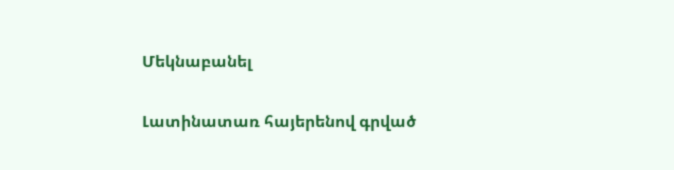Մեկնաբանել

Լատինատառ հայերենով գրված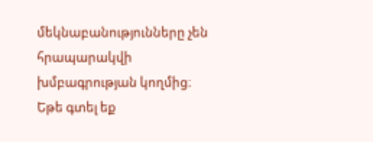մեկնաբանությունները չեն հրապարակվի խմբագրության կողմից։
Եթե գտել եք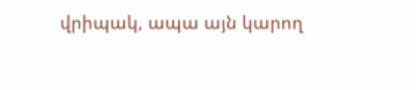վրիպակ, ապա այն կարող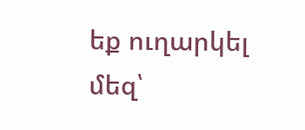եք ուղարկել մեզ՝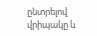ընտրելով վրիպակը և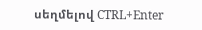սեղմելով CTRL+Enter